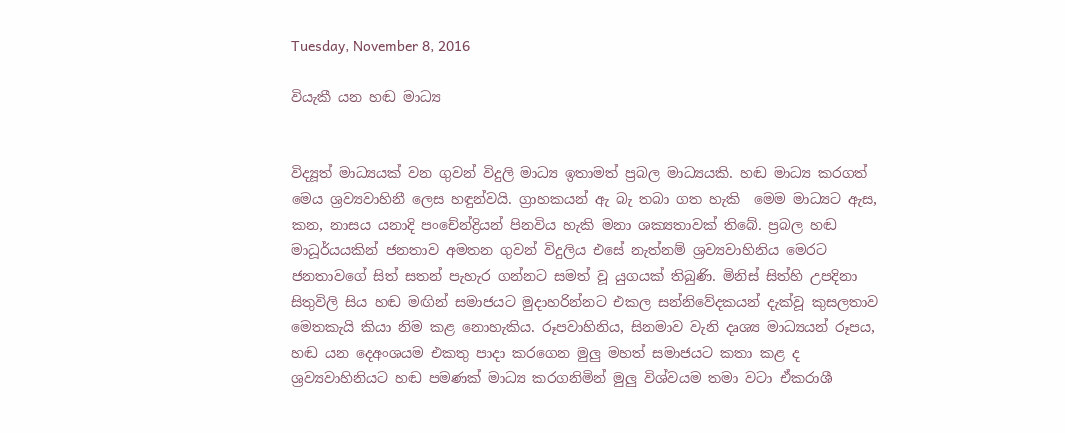Tuesday, November 8, 2016

වියැකී යන හඬ මාධ්‍ය


විද්‍යූත් මාධ්‍යයක් වන ගුවන් විදුලි මාධ්‍ය ඉතාමත් ප්‍රබල මාධ්‍යයකි. හඬ මාධ්‍ය කරගත් මෙය ශ්‍රව්‍යවාහිනී ලෙස හඳුන්වයි. ග්‍රාහකයන් ඇ බැ තබා ගත හැකි  මෙම මාධ්‍යට ඇස, කන, නාසය යනාදි පංචේන්ද්‍රියන් පිනවිය හැකි මනා ශක්‍යතාවක් තිබේ. ප්‍රබල හඬ මාධූර්යයකින් ජනතාව අමතන ගුවන් විදුලිය එසේ නැත්නම් ශ්‍රව්‍යවාහිනිය මෙරට ජනතාවගේ සිත් සතන් පැහැර ගන්නට සමත් වූ යුගයක් තිබුණි. මිනිස් සිත්හි උපදිනා සිතුවිලි සිය හඬ මඟින් සමාජයට මුදාහරින්නට එකල සන්නිවේදකයන් දැක්වූ කුසලතාව මෙතකැයි කියා නිම කළ නොහැකිය. රූපවාහිනිය, සිනමාව වැනි දෘශ්‍ය මාධ්‍යයන් රූපය, හඬ යන දෙඅංශයම එකතු පාදා කරගෙන මුලු මහත් සමාජයට කතා කළ ද  ශ්‍රව්‍යවාහිනියට හඬ පමණක් මාධ්‍ය කරගනිමින් මුලු විශ්වයම තමා වටා ඒකරාශී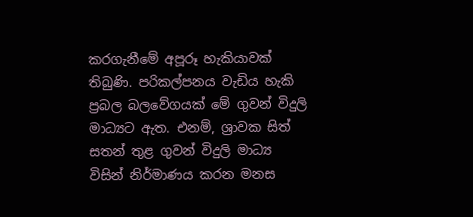කරගැනීමේ අපූරූ හැකියාවක් තිබුණි. පරිකල්පනය වැඩිය හැකි ප්‍රබල බලවේගයක් මේ ගුවන් විදුලි මාධ්‍යට ඇත. එනම්, ශ්‍රාවක සිත් සතන් තුළ ගුවන් විදුලි මාධ්‍ය විසින් නිර්මාණය කරන මනස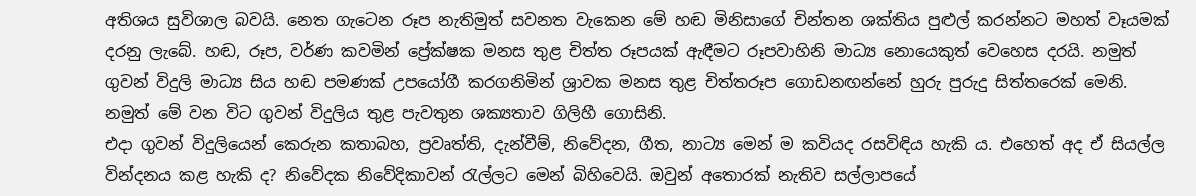අතිශය සුවිශාල බවයි. නෙත ගැටෙන රූප නැතිමුත් සවනත වැකෙන මේ හඬ මිනිසාගේ චින්තන ශක්තිය පුළුල් කරන්නට මහත් වෑයමක් දරනු ලැබේ. හඬ, රූප, වර්ණ කවමින් ප්‍රේක්ෂක මනස තුළ චිත්ත රූපයක් ඇඳීමට රූපවාහිනි මාධ්‍ය නොයෙකුත් වෙහෙස දරයි. නමුත් ගුවන් විදුලි මාධ්‍ය සිය හඬ පමණක් උපයෝගී කරගනිමින් ශ්‍රාවක මනස තුළ චිත්තරූප ගොඩනඟන්නේ හුරු පුරුදු සිත්තරෙක් මෙනි. නමුත් මේ වන විට ගුවන් විදුලිය තුළ පැවතුන ශක්‍යතාව ගිලිහී ගොසිනි.
එදා ගුවන් විදුලියෙන් කෙරුන කතාබහ, ප්‍රවෘත්ති, දැන්වීම්, නිවේදන, ගීත, නාට්‍ය මෙන් ම කවියද රසවිඳිය හැකි ය. එහෙත් අද ඒ සියල්ල වින්දනය කළ හැකි ද? නිවේදක නිවේදිකාවන් රැල්ලට මෙන් බිහිවෙයි. ඔවුන් අතොරක් නැතිව සල්ලාපයේ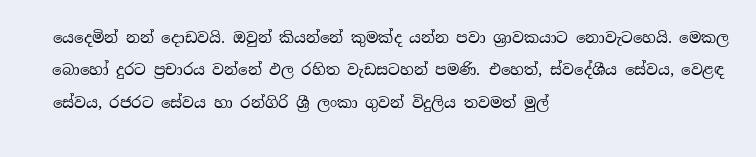යෙදෙමින් නන් දොඩවයි. ඔවුන් කියන්නේ කුමක්ද යන්න පවා ශ්‍රාවකයාට නොවැටහෙයි. මෙකල බොහෝ දුරට ප්‍රචාරය වන්නේ ඵල රහිත වැඩසටහන් පමණි. එහෙත්, ස්වදේශීය සේවය, වෙළඳ සේවය, රජරට සේවය හා රන්ගිරි ශ්‍රී ලංකා ගුවන් විදුලිය තවමත් මුල්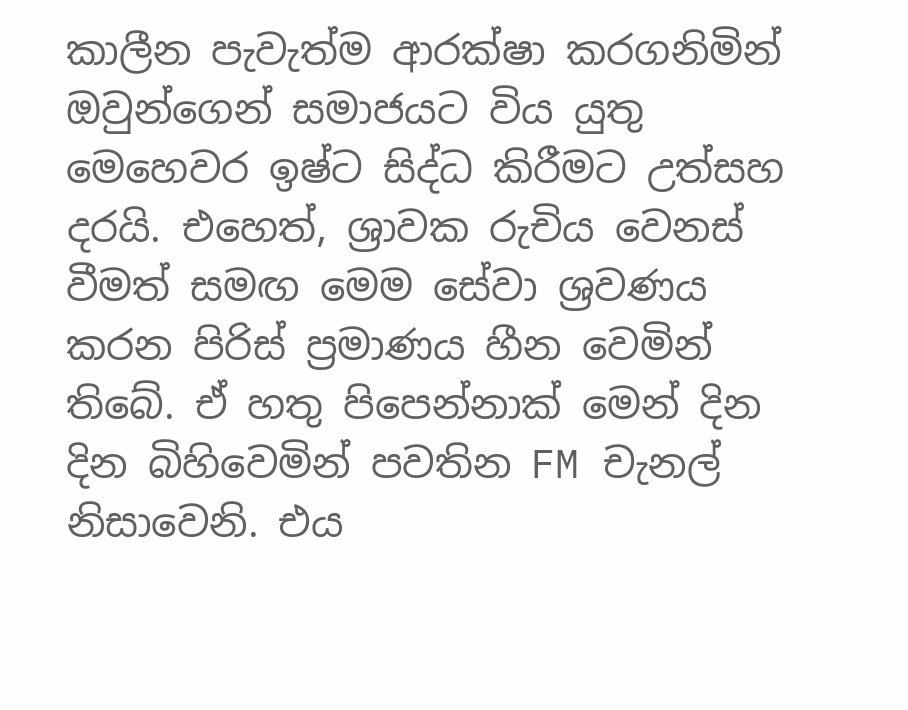කාලීන පැවැත්ම ආරක්ෂා කරගනිමින් ඔවුන්ගෙන් සමාජයට විය යුතු මෙහෙවර ඉෂ්ට සිද්ධ කිරීමට උත්සහ දරයි. එහෙත්, ශ්‍රාවක රුචිය වෙනස් වීමත් සමඟ මෙම සේවා ශ්‍රවණය කරන පිරිස් ප්‍රමාණය හීන වෙමින් තිබේ. ඒ හතු පිපෙන්නාක් මෙන් දින දින බිහිවෙමින් පවතින FM චැනල් නිසාවෙනි. එය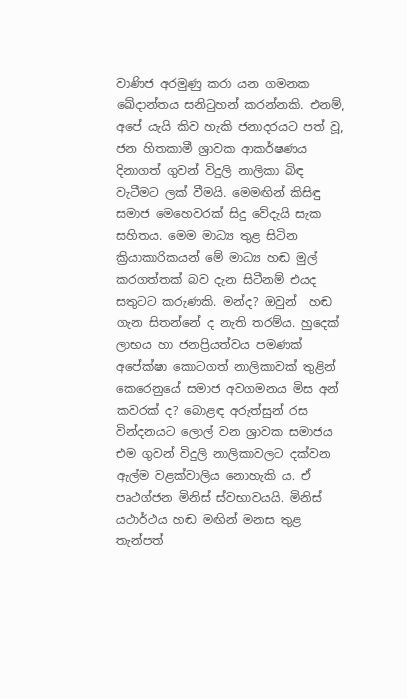වාණිජ අරමුණු කරා යන ගමනක ඛේදාන්තය සනිටුහන් කරන්නකි. එනම්, අපේ යැයි කිව හැකි ජනාදරයට පත් වූ, ජන හිතකාමී ශ්‍රාවක ආකර්ෂණය දිනාගත් ගුවන් විදුලි නාලිකා බිඳ වැටීමට ලක් වීමයි. මෙමඟින් කිසිඳු සමාජ මෙහෙවරක් සිදු වේදැයි සැක සහිතය. මෙම මාධ්‍ය තුළ සිටින ක්‍රියාකාරිකයන් මේ මාධ්‍ය හඬ මුල් කරගත්තක් බව දැන සිටීනම් එයද සතුටට කරුණකි. මන්ද? ඔවුන්  හඬ ගැන සිතන්නේ ද නැති තරම්ය. හුදෙක් ලාභය හා ජනප්‍රියත්වය පමණක් අපේක්ෂා කොටගත් නාලිකාවක් තුළින් කෙරෙනුයේ සමාජ අවගමනය මිස අන් කවරක් ද? බොළඳ අරුත්සුන් රස වින්දනයට ලොල් වන ශ්‍රාවක සමාජය එම ගුවන් විදුලි නාලිකාවලට දක්වන ඇල්ම වළක්වාලිය නොහැකි ය. ඒ පෘථග්ජන මිනිස් ස්වභාවයයි. මිනිස් යථාර්ථය හඬ මඟින් මනස තුළ තැන්පත්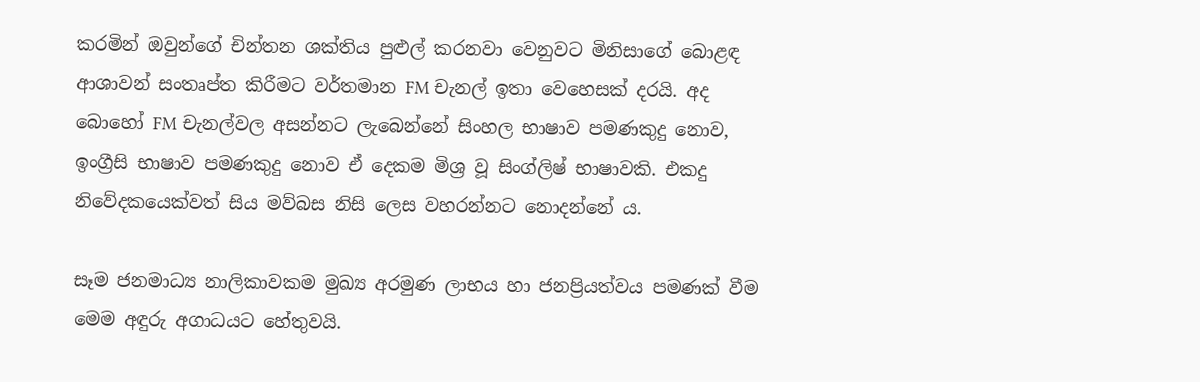කරමින් ඔවුන්ගේ චින්තන ශක්තිය පුළුල් කරනවා වෙනුවට මිනිසාගේ බොළඳ ආශාවන් සංතෘප්ත කිරීමට වර්තමාන FM චැනල් ඉතා වෙහෙසක් දරයි. අද බොහෝ FM චැනල්වල අසන්නට ලැබෙන්නේ සිංහල භාෂාව පමණකුදු නොව, ඉංග්‍රීසි භාෂාව පමණකුදු නොව ඒ දෙකම මිශ්‍ර වූ සිංග්ලිෂ් භාෂාවකි. එකදු නිවේදකයෙක්වත් සිය මව්බස නිසි ලෙස වහරන්නට නොදන්නේ ය.

සෑම ජනමාධ්‍ය නාලිකාවකම මුඛ්‍ය අරමුණ ලාභය හා ජනප්‍රියත්වය පමණක් වීම මෙම අඳුරු අගාධයට හේතුවයි.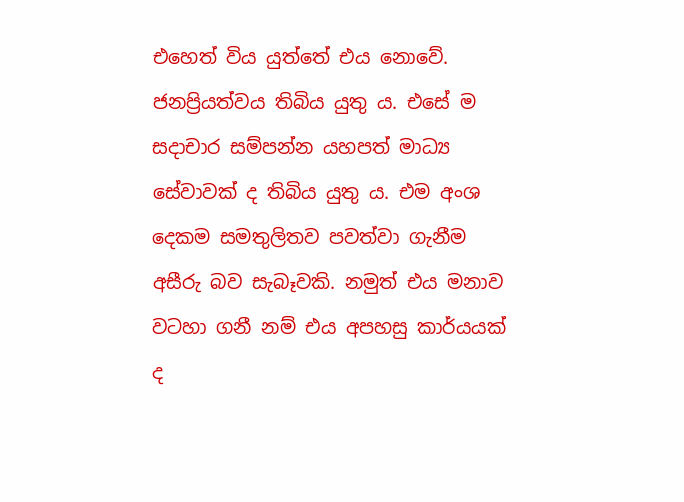එහෙත් විය යුත්තේ එය නොවේ. ජනප්‍රියත්වය තිබිය යුතු ය. එසේ ම සදාචාර සම්පන්න යහපත් මාධ්‍ය සේවාවක් ද තිබිය යුතු ය. එම අංශ දෙකම සමතුලිතව පවත්වා ගැනීම අසීරු බව සැබෑවකි. නමුත් එය මනාව වටහා ගනී නම් එය අපහසු කාර්යයක් ද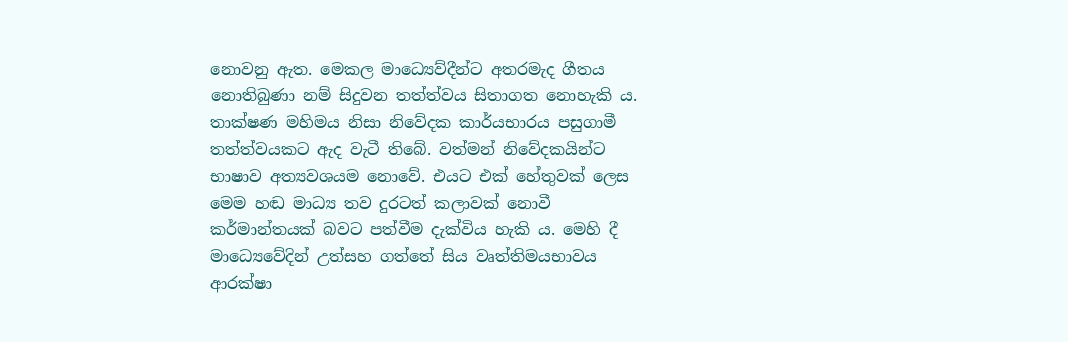නොවනු ඇත. මෙකල මාධ්‍යෙව්දීන්ට අතරමැද ගීතය නොතිබුණා නම් සිදුවන තත්ත්වය සිතාගත නොහැකි ය. තාක්ෂණ මහිමය නිසා නිවේදක කාර්යභාරය පසුගාමී තත්ත්වයකට ඇද වැටී තිබේ. වත්මන් නිවේදකයින්ට භාෂාව අත්‍යවශයම නොවේ. එයට එක් හේතුවක් ලෙස මෙම හඬ මාධ්‍ය තව දුරටත් කලාවක් නොවී කර්මාන්තයක් බවට පත්වීම දැක්විය හැකි ය. මෙහි දී මාධ්‍යෙවේදින් උත්සහ ගත්තේ සිය වෘත්තිමයභාවය ආරක්ෂා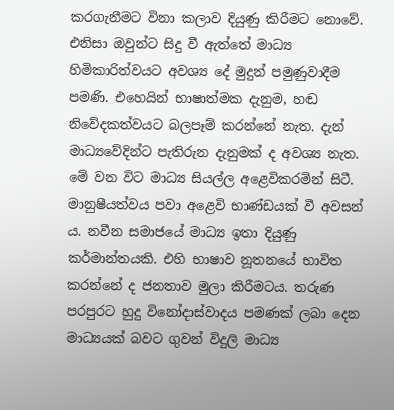කරගැනීමට විනා කලාව දියුණු කිරීමට නොවේ. එනිසා ඔවුන්ට සිදු වී ඇත්තේ මාධ්‍ය හිමිකාරිත්වයට අවශ්‍ය දේ මුදුන් පමුණුවාදීම පමණි. එහෙයින් භාෂාත්මක දැනුම, හඬ නිවේදකත්වයට බලපෑම් කරන්නේ නැත. දැන්  මාධ්‍යවේදින්ට පැතිරුන දැනුමක් ද අවශ්‍ය නැත. මේ වන විට මාධ්‍ය සියල්ල අළෙවිකරමින් සිටී. මානුෂීයත්වය පවා අළෙවි භාණ්ඩයක් වී අවසන් ය. නවීන සමාජයේ මාධ්‍ය ඉතා දියුණු කර්මාන්තයකි. එහි භාෂාව නූතනයේ භාවිත කරන්නේ ද ජනතාව මුලා කිරීමටය. තරුණ පරපුරට හුදු විනෝදාස්වාදය පමණක් ලබා දෙන මාධ්‍යයක් බවට ගුවන් විදුලි මාධ්‍ය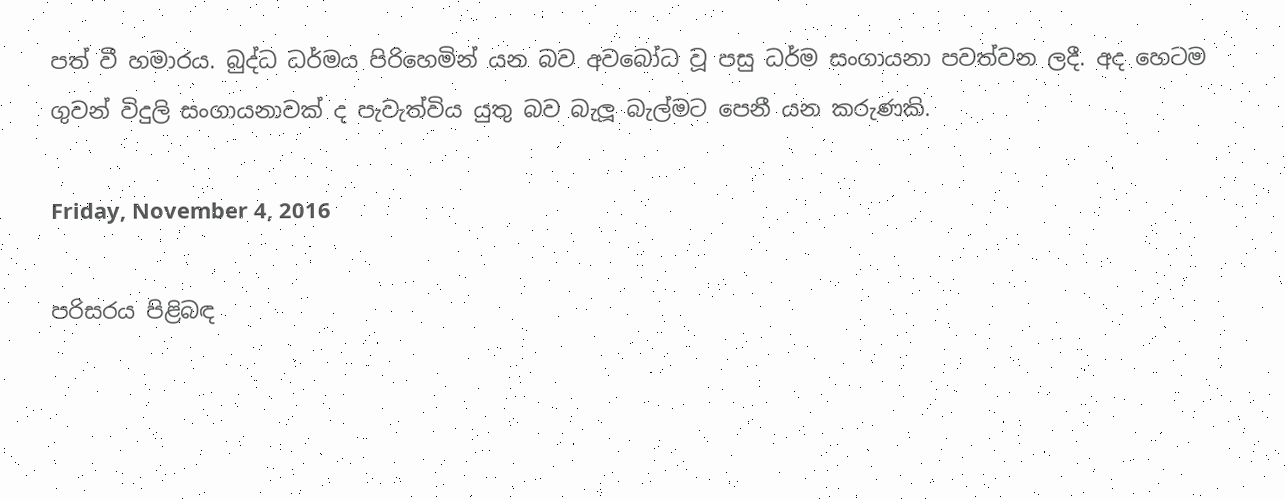පත් වී හමාරය. බුද්ධ ධර්මය පිරිහෙමින් යන බව අවබෝධ වූ පසු ධර්ම සංගායනා පවත්වන ලදී. අද හෙටම ගුවන් විදුලි සංගායනාවක් ද පැවැත්විය යුතු බව බැලූ බැල්මට පෙනී යන කරුණකි.

Friday, November 4, 2016

පරිසරය පිළිබඳ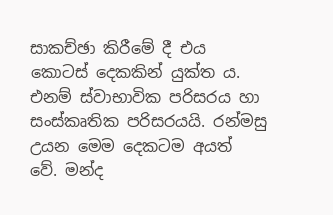සාකච්ඡා කිරීමේ දී එය කොටස් දෙකකින් යුක්ත ය. එනම් ස්වාභාවික පරිසරය හා සංස්කෘතික පරිසරයයි. රන්මසු උයන මෙම දෙකටම අයත් වේ. මන්ද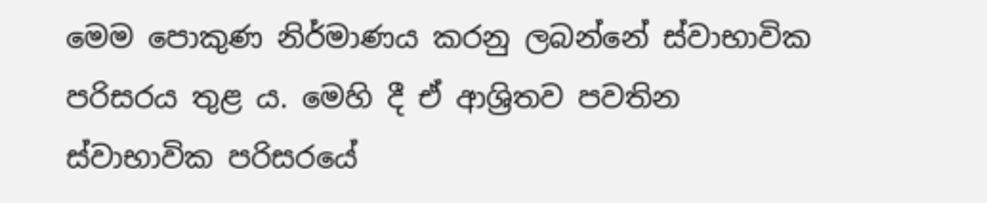මෙම පොකුණ නිර්මාණය කරනු ලබන්නේ ස්වාභාවික පරිසරය තුළ ය. මෙහි දී ඒ ආශ්‍රිතව පවතින ස්වාභාවික පරිසරයේ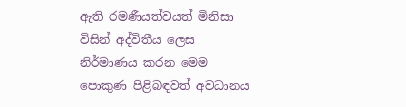ඇති රමණීයත්වයත් මිනිසා විසින් අද්විතීය ලෙස නිර්මාණය කරන මෙම පොකුණ පිළිබඳවත් අවධානය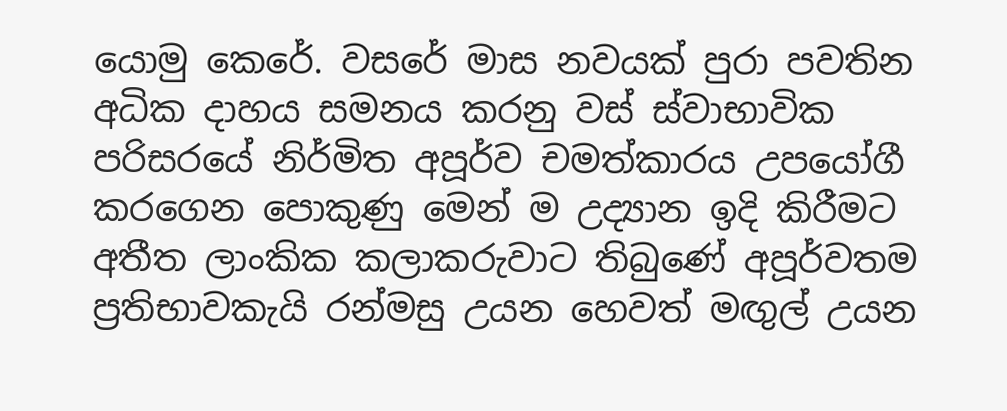යොමු කෙරේ. වසරේ මාස නවයක් පුරා පවතින අධික දාහය සමනය කරනු වස් ස්වාභාවික පරිසරයේ නිර්මිත අපූර්ව චමත්කාරය උපයෝගී කරගෙන පොකුණු මෙන් ම උද්‍යාන ඉදි කිරීමට අතීත ලාංකික කලාකරුවාට තිබුණේ අපූර්වතම ප්‍රතිභාවකැයි රන්මසු උයන හෙවත් මඟුල් උයන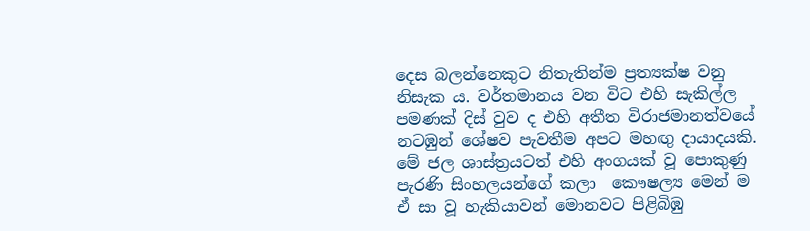දෙස බලන්නෙකුට නිතැතින්ම ප්‍රත්‍යක්ෂ වනු නිසැක ය. වර්තමානය වන විට එහි සැකිල්ල පමණක් දිස් වුව ද එහි අතීත විරාජමානත්වයේ නටඹුන් ශේෂව පැවතීම අපට මහඟු දායාදයකි. මේ ජල ශාස්ත්‍රයටත් එහි අංගයක් වූ පොකුණු පැරණි සිංහලයන්ගේ කලා  කෞෂල්‍ය මෙන් ම ඒ සා වූ හැකියාවන් මොනවට පිළිබිඹු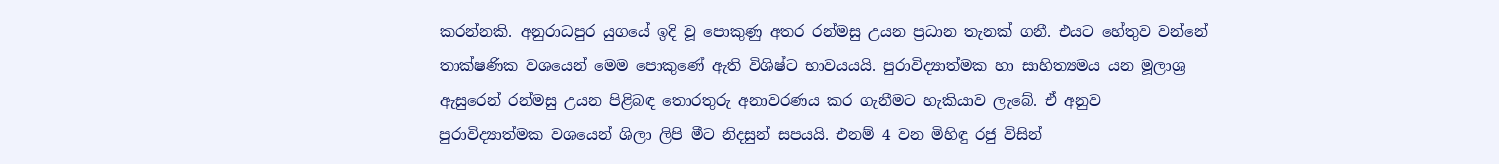කරන්නකි. අනුරාධපුර යුගයේ ඉදි වූ පොකුණු අතර රන්මසු උයන ප්‍රධාන තැනක් ගනී. එයට හේතුව වන්නේ තාක්ෂණික වශයෙන් මෙම පොකුණේ ඇති විශිෂ්ට භාවයයයි. පුරාවිද්‍යාත්මක හා සාහිත්‍යමය යන මූලාශ්‍ර ඇසුරෙන් රන්මසු උයන පිළිබඳ තොරතුරු අනාවරණය කර ගැනීමට හැකියාව ලැබේ. ඒ අනුව පුරාවිද්‍යාත්මක වශයෙන් ශිලා ලිපි මීට නිදසුන් සපයයි. එනම් 4 වන මිහිඳු රජු විසින්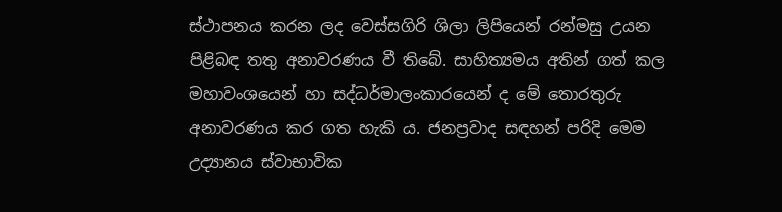ස්ථාපනය කරන ලද වෙස්සගිරි ශිලා ලිපියෙන් රන්මසු උයන පිළිබඳ තතු අනාවරණය වී තිබේ. සාහිත්‍යමය අතින් ගත් කල මහාවංශයෙන් හා සද්ධර්මාලංකාරයෙන් ද මේ තොරතුරු අනාවරණය කර ගත හැකි ය. ජනප්‍රවාද සඳහන් පරිදි මෙම උද්‍යානය ස්වාභාවික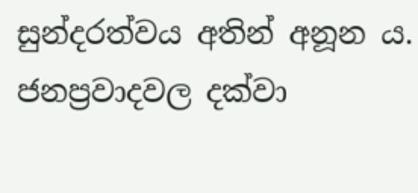සුන්දරත්වය අතින් අනූන ය. ජනප්‍රවාදවල දක්වා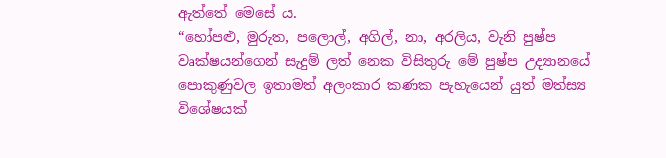ඇත්තේ මෙසේ ය.
“හෝපළු, මුරුත, පලොල්, අගිල්, නා, අරලිය, වැනි පුෂ්ප වෘක්ෂයන්ගෙන් සැදුම් ලත් නෙක විසිතුරු මේ පුෂ්ප උද්‍යානයේ පොකුණුවල ඉතාමත් අලංකාර කණක පැහැයෙන් යුත් මත්ස්‍ය විශේෂයක්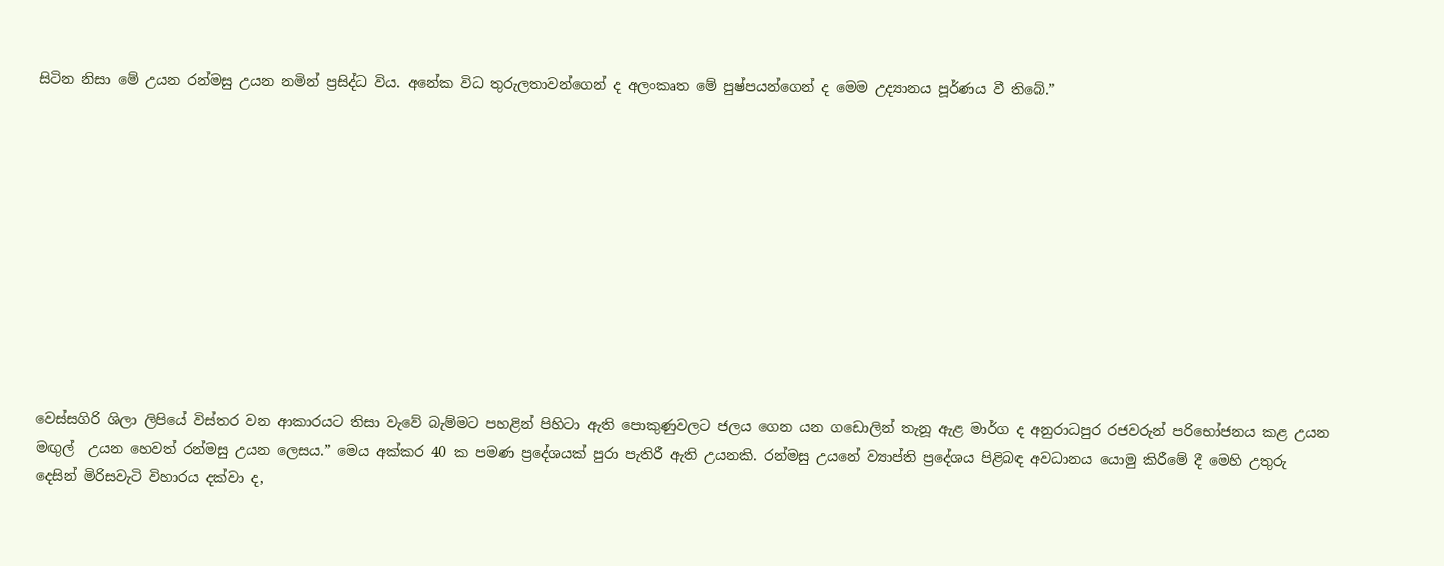සිටින නිසා මේ උයන රන්මසු උයන නමින් ප්‍රසිද්ධ විය. අනේක විධ තුරුලතාවන්ගෙන් ද අලංකෘත මේ පුෂ්පයන්ගෙන් ද මෙම උද්‍යානය පූර්ණය වී තිබේ.”











වෙස්සගිරි ශිලා ලිපියේ විස්තර වන ආකාරයට තිසා වැවේ බැම්මට පහළින් පිහිටා ඇති පොකුණුවලට ජලය ගෙන යන ගඩොලින් තැනූ ඇළ මාර්ග ද අනුරාධපුර රජවරුන් පරිභෝජනය කළ උයන මඟුල්  උයන හෙවත් රන්මසු උයන ලෙසය.” මෙය අක්කර 40 ක පමණ ප්‍රදේශයක් පුරා පැතිරී ඇති උයනකි. රන්මසු උයනේ ව්‍යාප්ති ප්‍රදේශය පිළිබඳ අවධානය යොමු කිරීමේ දී මෙහි උතුරු දෙසින් මිරිසවැටි විහාරය දක්වා ද,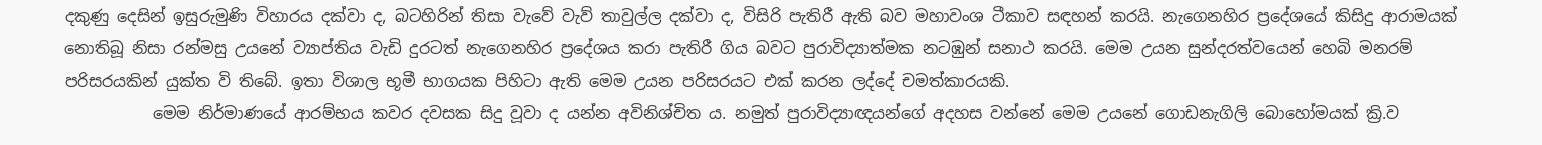දකුණු දෙසින් ඉසුරුමුණි විහාරය දක්වා ද, බටහිරින් තිසා වැවේ වැව් තාවුල්ල දක්වා ද, විසිරි පැතිරී ඇති බව මහාවංශ ටීකාව සඳහන් කරයි. නැගෙනහිර ප්‍රදේශයේ කිසිදු ආරාමයක් නොතිබූ නිසා රන්මසු උයනේ ව්‍යාප්තිය වැඩි දුරටත් නැගෙනහිර ප්‍රදේශය කරා පැතිරී ගිය බවට පුරාවිද්‍යාත්මක නටඹුන් සනාථ කරයි. මෙම උයන සුන්දරත්වයෙන් හෙබි මනරම් පරිසරයකින් යුක්ත වි තිබේ. ඉතා විශාල භූමී භාගයක පිහිටා ඇති මෙම උයන පරිසරයට එක් කරන ලද්දේ චමත්කාරයකි.
           මෙම නිර්මාණයේ ආරම්භය කවර දවසක සිදු වූවා ද යන්න අවිනිශ්චිත ය. නමුත් පුරාවිද්‍යාඥයන්ගේ අදහස වන්නේ මෙම උයනේ ගොඩනැගිලි බොහෝමයක් ක්‍රි.ව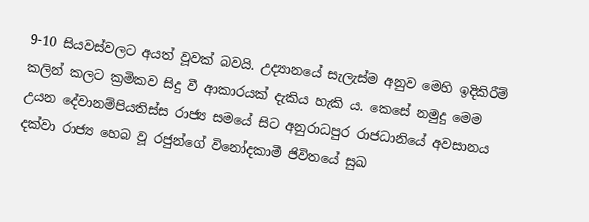9-10 සියවස්වලට අයත් වූවක් බවයි. උද්‍යානයේ සැලැස්ම අනුව මෙහි ඉදිකිරීම් කලින් කලට ක්‍රමිකව සිදු වී ආකාරයක් දැකිය හැකි ය. කෙසේ නමුදු මෙම උයන දේවානම්පියතිස්ස රාජ්‍ය සමයේ සිට අනුරාධපුර රාජධානියේ අවසානය දක්වා රාජ්‍ය හෙබ වූ රජුන්ගේ විනෝදකාමී ජිවිතයේ සුඛ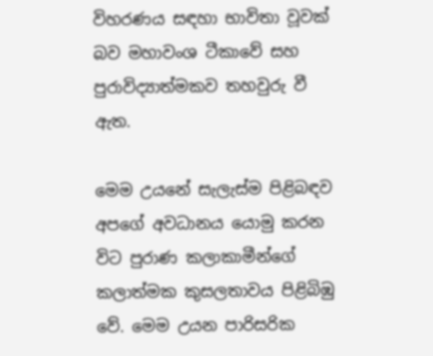විහරණය සඳහා භාවිතා වූවක් බව මහාවංශ ටීකාවේ සහ පුරාවිද්‍යාත්මකව තහවුරු වී ඇත.

මෙම උයනේ සැලැස්ම පිළිබඳව අපගේ අවධානය යොමු කරන විට පුරාණ කලාකාමීන්ගේ කලාත්මක කුසලතාවය පිළිබිඹු වේ. මෙම උයන පාරිසරික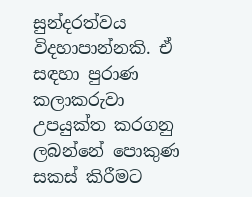සුන්දරත්වය විදහාපාන්නකි. ඒ සඳහා පුරාණ කලාකරුවා උපයුක්ත කරගනු ලබන්නේ පොකුණ සකස් කිරීමට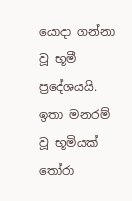යොදා ගන්නා වූ භූමී ප්‍රදේශයයි. ඉතා මනරම් වූ භූමියක් තෝරා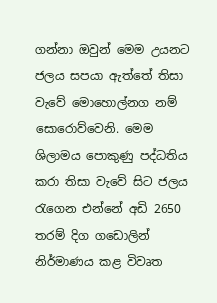ගන්නා ඔවුන් මෙම උයනට ජලය සපයා ඇත්තේ තිසා වැවේ මොහොල්නග නම් සොරොව්වෙනි. මෙම ශිලාමය පොකුණු පද්ධතිය කරා තිසා වැවේ සිට ජලය රැගෙන එන්නේ අඩි 2650 තරම් දිග ගඩොලින් නිර්මාණය කළ විවෘත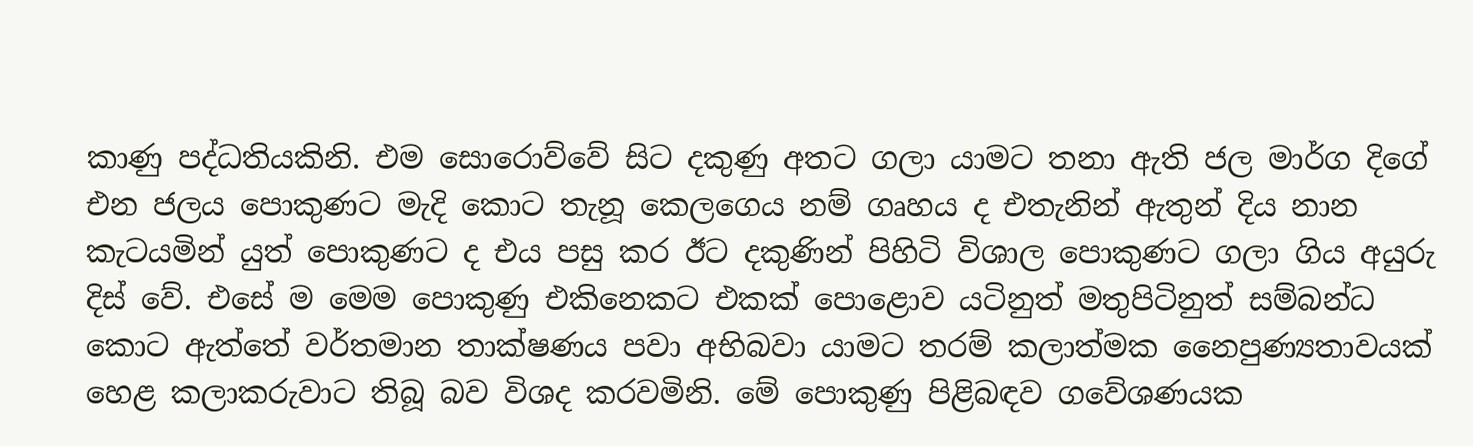කාණු පද්ධතියකිනි. එම සොරොව්වේ සිට දකුණු අතට ගලා යාමට තනා ඇති ජල මාර්ග දිගේ එන ජලය පොකුණට මැදි කොට තැනූ කෙලගෙය නම් ගෘහය ද එතැනින් ඇතුන් දිය නාන කැටයමින් යුත් පොකුණට ද එය පසු කර ඊට දකුණින් පිහිටි විශාල පොකුණට ගලා ගිය අයුරු දිස් වේ. එසේ ම මෙම පොකුණු එකිනෙකට එකක් පොළොව යටිනුත් මතුපිටිනුත් සම්බන්ධ කොට ඇත්තේ වර්තමාන තාක්ෂණය පවා අභිබවා යාමට තරම් කලාත්මක නෛපුණ්‍යතාවයක් හෙළ කලාකරුවාට තිබූ බව විශද කරවමිනි. මේ පොකුණු පිළිබඳව ගවේශණයක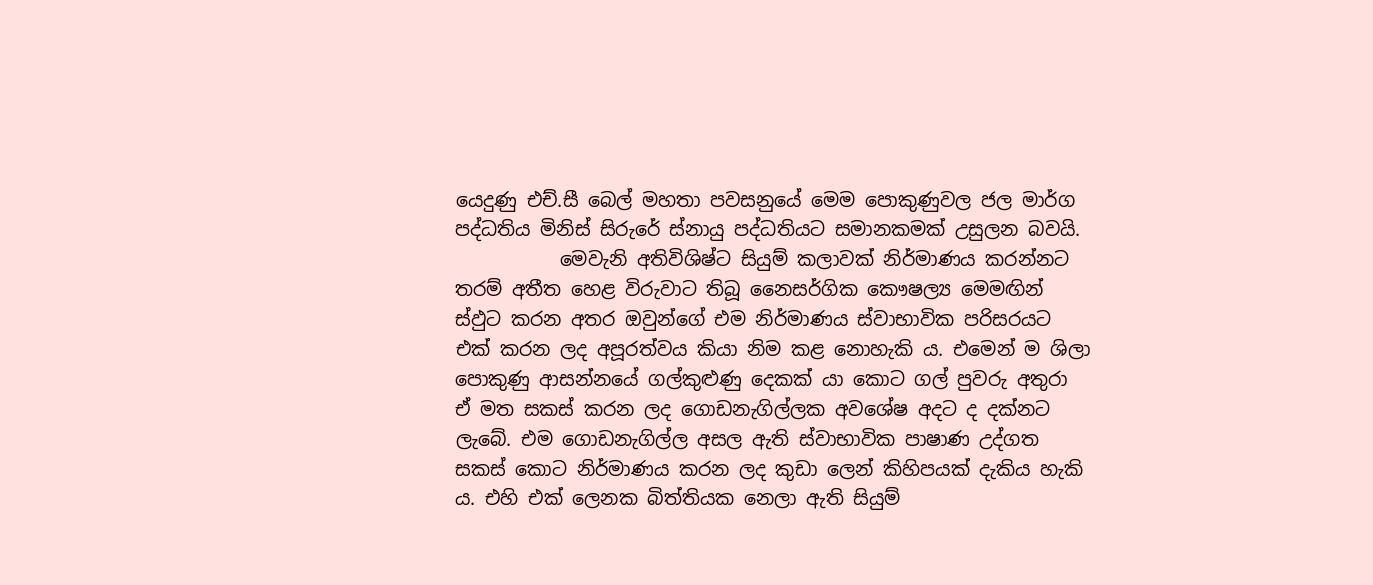යෙදුණු එච්.සී බෙල් මහතා පවසනුයේ මෙම පොකුණුවල ජල මාර්ග පද්ධතිය මිනිස් සිරුරේ ස්නායු පද්ධතියට සමානකමක් උසුලන බවයි.
           මෙවැනි අතිවිශිෂ්ට සියුම් කලාවක් නිර්මාණය කරන්නට තරම් අතීත හෙළ විරුවාට තිබූ නෛසර්ගික කෞෂල්‍ය මෙමඟින් ස්ඵුට කරන අතර ඔවුන්ගේ එම නිර්මාණය ස්වාභාවික පරිසරයට එක් කරන ලද අපූරත්වය කියා නිම කළ නොහැකි ය. එමෙන් ම ශිලා පොකුණු ආසන්නයේ ගල්කුළුණු දෙකක් යා කොට ගල් පුවරු අතුරා ඒ මත සකස් කරන ලද ගොඩනැගිල්ලක අවශේෂ අදට ද දක්නට ලැබේ. එම ගොඩනැගිල්ල අසල ඇති ස්වාභාවික පාෂාණ උද්ගත සකස් කොට නිර්මාණය කරන ලද කුඩා ලෙන් කිහිපයක් දැකිය හැකි ය. එහි එක් ලෙනක බිත්තියක නෙලා ඇති සියුම්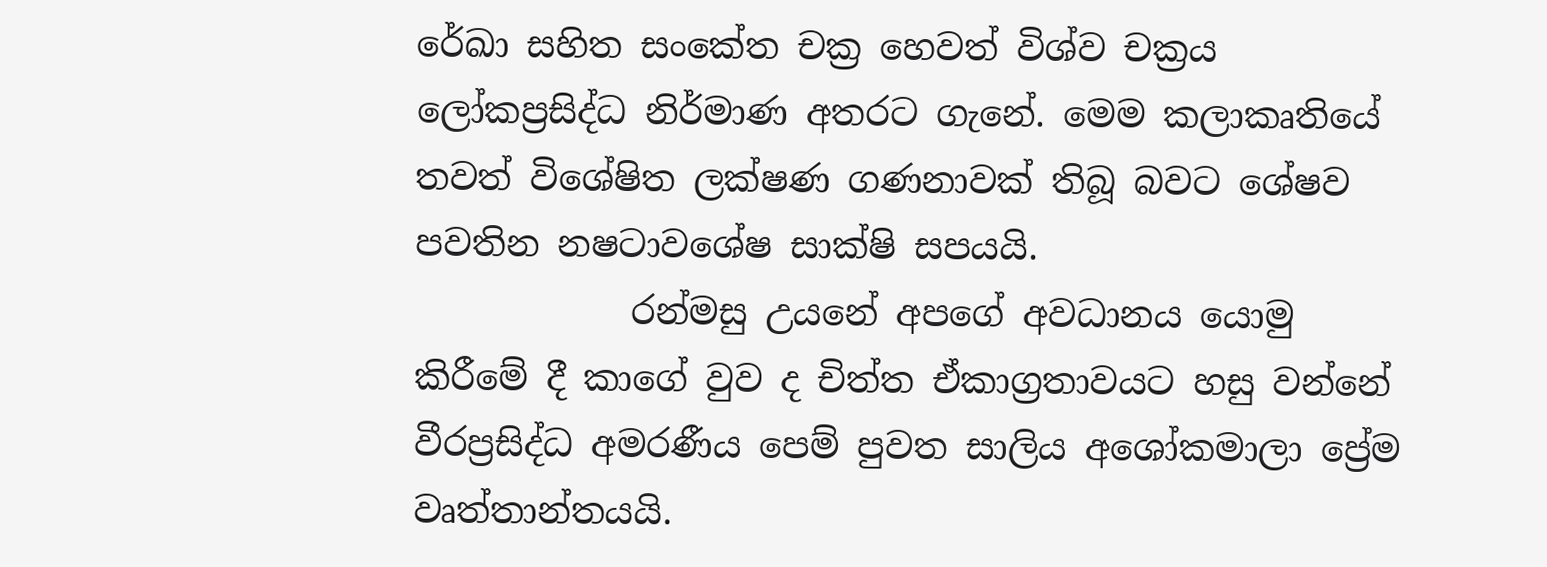රේඛා සහිත සංකේත චක්‍ර හෙවත් විශ්ව චක්‍රය ලෝකප්‍රසිද්ධ නිර්මාණ අතරට ගැනේ. මෙම කලාකෘතියේ තවත් විශේෂිත ලක්ෂණ ගණනාවක් තිබූ බවට ශේෂව පවතින නෂටාවශේෂ සාක්ෂි සපයයි.
            රන්මසු උයනේ අපගේ අවධානය යොමු කිරීමේ දී කාගේ වුව ද චිත්ත ඒකාග්‍රතාවයට හසු වන්නේ වීරප්‍රසිද්ධ අමරණීය පෙම් පුවත සාලිය අශෝකමාලා ප්‍රේම වෘත්තාන්තයයි.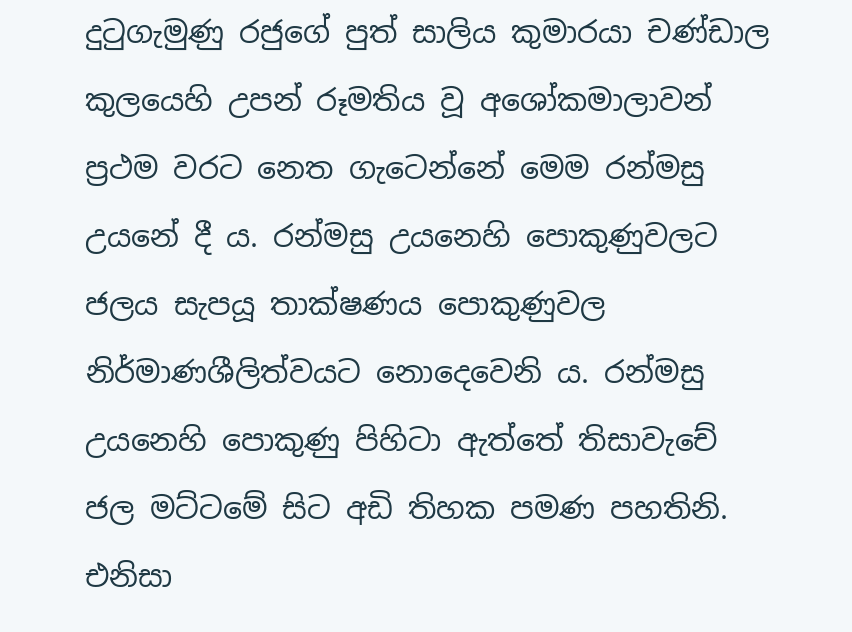දුටුගැමුණු රජුගේ පුත් සාලිය කුමාරයා චණ්ඩාල කුලයෙහි උපන් රූමතිය වූ අශෝකමාලාවන් ප්‍රථම වරට නෙත ගැටෙන්නේ මෙම රන්මසු උයනේ දී ය. රන්මසු උයනෙහි පොකුණුවලට ජලය සැපයූ තාක්ෂණය පොකුණුවල නිර්මාණශීලිත්වයට නොදෙවෙනි ය. රන්මසු උයනෙහි පොකුණු පිහිටා ඇත්තේ තිසාවැචේ ජල මට්ටමේ සිට අඩි තිහක පමණ පහතිනි. එනිසා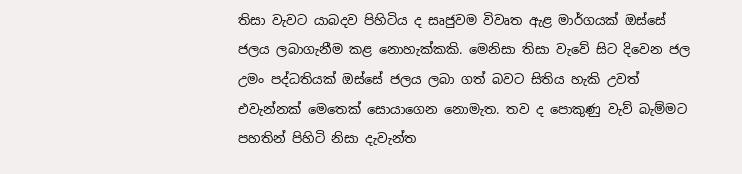තිසා වැවට යාබදව පිහිටිය ද සෘජුවම විවෘත ඇළ මාර්ගයක් ඔස්සේ ජලය ලබාගැනීම කළ නොහැක්කකි. මෙනිසා තිසා වැවේ සිට දිවෙන ජල උමං පද්ධතියක් ඔස්සේ ජලය ලබා ගත් බවට සිතිය හැකි උවත් එවැන්නක් මෙතෙක් සොයාගෙන නොමැත. තව ද පොකුණු වැව් බැම්මට පහතින් පිහිටි නිසා දැවැන්ත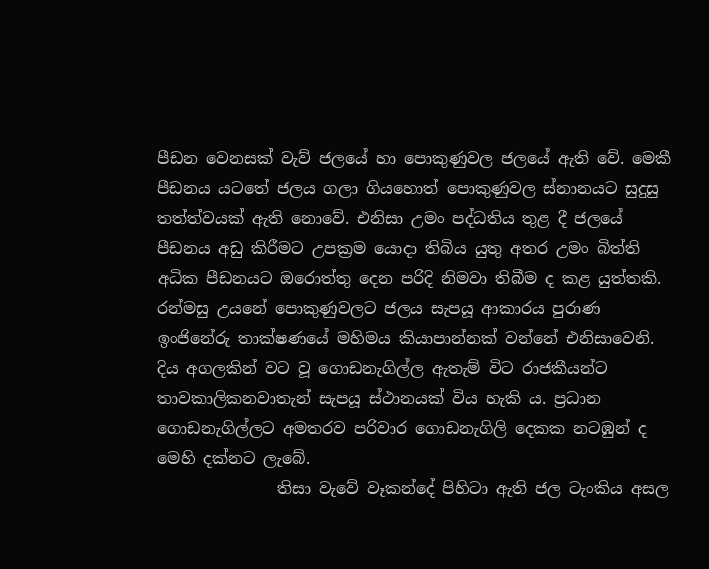පීඩන වෙනසක් වැව් ජලයේ හා පොකුණුවල ජලයේ ඇති වේ. මෙකී පීඩනය යටතේ ජලය ගලා ගියහොත් පොකුණුවල ස්නානයට සුදුසු තත්ත්වයක් ඇති නොවේ. එනිසා උමං පද්ධතිය තුළ දී ජලයේ පීඩනය අඩු කිරීමට උපක්‍රම යොදා තිබිය යුතු අතර උමං බිත්ති අධික පීඩනයට ඔරොත්තු දෙන පරිදි නිමවා තිබීම ද කළ යුත්තකි. රන්මසු උයනේ පොකුණුවලට ජලය සැපයූ ආකාරය පුරාණ ඉංජිනේරු තාක්ෂණයේ මහිමය කියාපාන්නක් වන්නේ එනිසාවෙනි. දිය අගලකින් වට වූ ගොඩනැගිල්ල ඇතැම් විට රාජකීයන්ට තාවකාලිකනවාතැන් සැපයූ ස්ථානයක් විය හැකි ය. ප්‍රධාන ගොඩනැගිල්ලට අමතරව පරිවාර ගොඩනැගිලි දෙකක නටඹුන් ද මෙහි දක්නට ලැබේ.
               තිසා වැවේ වෑකන්දේ පිහිටා ඇති ජල ටැංකිය අසල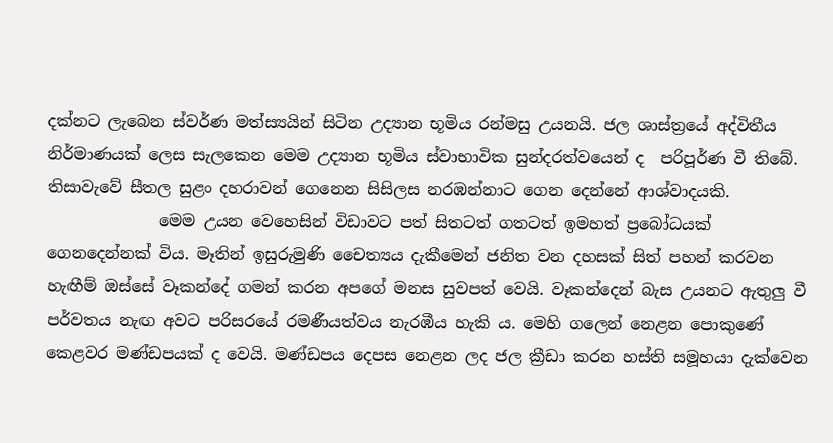දක්නට ලැබෙන ස්වර්ණ මත්ස්‍යයින් සිටින උද්‍යාන භූමිය රන්මසු උයනයි. ජල ශාස්ත්‍රයේ අද්විතීය නිර්මාණයක් ලෙස සැලකෙන මෙම උද්‍යාන භූමිය ස්වාභාවික සුන්දරත්වයෙන් ද  පරිපූර්ණ වී තිබේ. තිසාවැවේ සීතල සුළං දහරාවන් ගෙනෙන සිසිලස නරඹන්නාට ගෙන දෙන්නේ ආශ්වාදයකි.
              මෙම උයන වෙහෙසින් විඩාවට පත් සිතටත් ගතටත් ඉමහත් ප්‍රබෝධයක් ගෙනදෙන්නක් විය. මෑතින් ඉසුරුමුණි චෛත්‍යය දැකීමෙන් ජනිත වන දහසක් සිත් පහන් කරවන හැඟීම් ඔස්සේ වෑකන්දේ ගමන් කරන අපගේ මනස සුවපත් වෙයි. වෑකන්දෙන් බැස උයනට ඇතුලු වී පර්වතය නැඟ අවට පරිසරයේ රමණීයත්වය නැරඹීය හැකි ය. මෙහි ගලෙන් නෙළන පොකුණේ කෙළවර මණ්ඩපයක් ද වෙයි. මණ්ඩපය දෙපස නෙළන ලද ජල ක්‍රීඩා කරන හස්ති සමූහයා දැක්වෙන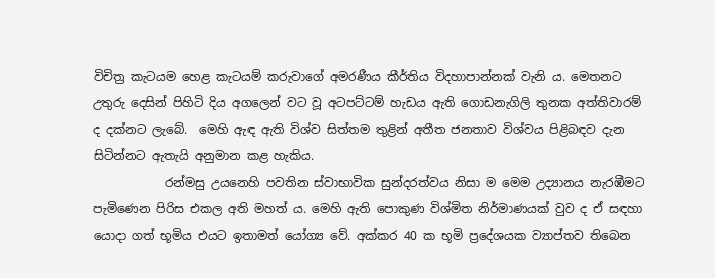විචිත්‍ර කැටයම හෙළ කැටයම් කරුවාගේ අමරණීය කීර්තිය විදහාපාන්නක් වැනි ය. මෙතනට උතුරු දෙසින් පිහිටි දිය අගලෙන් වට වූ අටපට්ටම් හැඩය ඇති ගොඩනැගිලි තුනක අත්තිවාරම් ද දක්නට ලැබේ.  මෙහි ඇඳ ඇති විශ්ව සිත්තම තුළින් අතීත ජනතාව විශ්වය පිළිබඳව දැන සිටින්නට ඇතැයි අනුමාන කළ හැකිය.
            රන්මසු උයනෙහි පවතින ස්වාභාවික සුන්දරත්වය නිසා ම මෙම උද්‍යානය නැරඹීමට පැමිණෙන පිරිස එකල අති මහත් ය. මෙහි ඇති පොකුණ විශ්මිත නිර්මාණයක් වුව ද ඒ සඳහා යොදා ගත් භූමිය එයට ඉතාමත් යෝග්‍ය වේ. අක්කර 40 ක භූමි ප්‍රදේශයක ව්‍යාප්තව තිබෙන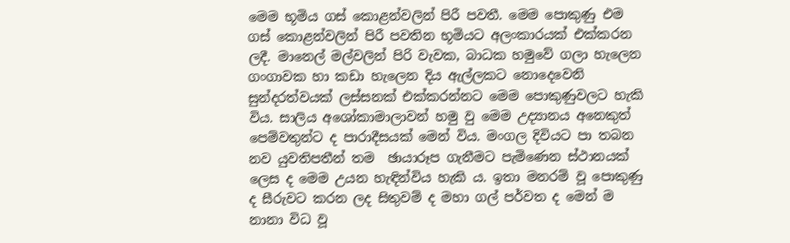මෙම භූමිය ගස් කොළන්වලින් පිරී පවතී. මෙම පොකුණු එම ගස් කොළන්වලින් පිරී පවතින භූමියට අලංකාරයක් එක්කරන ලදී. මානෙල් මල්වලින් පිරි වැවක, බාධක හමුවේ ගලා හැලෙන ගංගාවක හා කඩා හැලෙන දිය ඇල්ලකට නොදෙවෙනි සුන්දරත්වයක් ලස්සනක් එක්කරන්නට මෙම පොකුණුවලට හැකි විය. සාලිය අශෝකාමාලාවන් හමු වු මෙම උද්‍යානය අනෙකුත් පෙම්වතුන්ට ද පාරාදීසයක් මෙන් විය. මංගල දිවියට පා තබන නව යුවතිපතීන් තම  ඡායාරූප ගැනීමට පැමිණෙන ස්ථානයක් ලෙස ද මෙම උයන හැඳින්විය හැකි ය. ඉතා මනරම් වූ පොකුණු ද සීරුවට කරන ලද සිතුවම් ද මහා ගල් පර්වත ද මෙන් ම නානා විධ වූ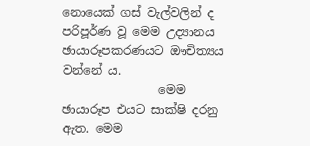නොයෙක් ගස් වැල්වලින් ද පරිපූර්ණ වූ මෙම උද්‍යානය ඡායාරූපකරණයට ඖචිත්‍යය වන්නේ ය.
                මෙම ඡායාරූප එයට සාක්ෂි දරනු ඇත. මෙම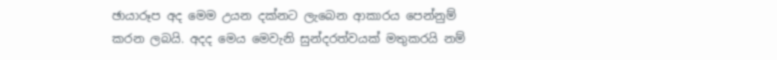ඡායාරූප අද මෙම උයන දක්නට ලැබෙන ආකාරය පෙන්නුම් කරන ලබයි. අදද මෙය මෙවැනි සුන්දරත්වයක් මතුකරයි නම්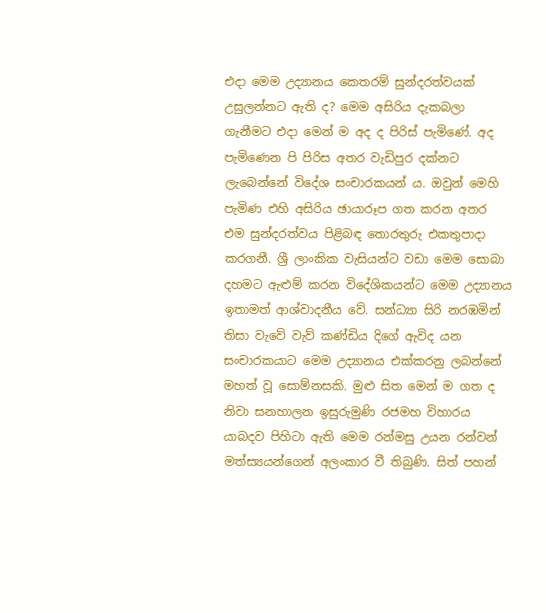එදා මෙම උද්‍යානය කෙතරම් සුන්දරත්වයක් උසුලන්නට ඇති ද? මෙම අසිරිය දැකබලා ගැනීමට එදා මෙන් ම අද ද පිරිස් පැමිණේ. අද පැමිණෙන පි පිරිස අතර වැඩිපුර දක්නට ලැබෙන්නේ විදේශ සංචාරකයන් ය. ඔවුන් මෙහි පැමිණ එහි අසිරිය ඡායාරූප ගත කරන අතර එම සුන්දරත්වය පිළිබඳ තොරතුරු එකතුපාදා කරගනී. ශ්‍රී ලාංකික වැසියන්ට වඩා මෙම සොබා දහමට ඇළුම් කරන විදේශිකයන්ට මෙම උද්‍යානය ඉතාමත් ආශ්වාදනීය වේ. සන්ධ්‍යා සිරි නරඹමින් තිසා වැවේ වැව් කණ්ඩිය දිගේ ඇවිද යන සංචාරකයාට මෙම උද්‍යානය එක්කරනු ලබන්නේ මහත් වූ සොම්නසකි. මුළු සිත මෙන් ම ගත ද නිවා සනහාලන ඉසුරුමුණි රජමහ විහාරය යාබදව පිහිටා ඇති මෙම රන්මසු උයන රන්වන් මත්ස්‍යයන්ගෙන් අලංකාර වී තිබුණි. සිත් පහන්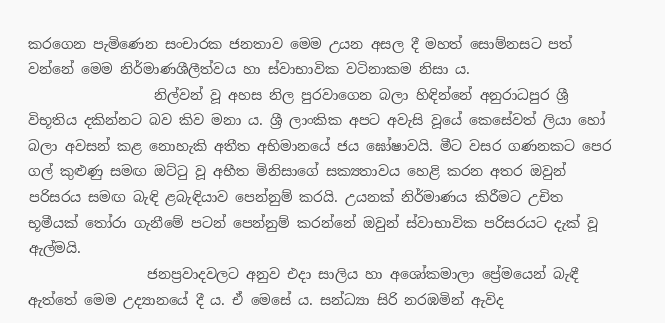කරගෙන පැමිණෙන සංචාරක ජනතාව මෙම උයන අසල දී මහත් සොම්නසට පත් වන්නේ මෙම නිර්මාණශීලීත්වය හා ස්වාභාවික වටිනාකම නිසා ය.
                  නිල්වන් වූ අහස නිල පුරවාගෙන බලා හිඳින්නේ අනුරාධපුර ශ්‍රී විභූතිය දකින්නට බව කිව මනා ය. ශ්‍රී ලාංකික අපට අවැසි වූයේ කෙසේවත් ලියා හෝ බලා අවසන් කළ නොහැකි අතීත අභිමානයේ ජය ඝෝෂාවයි. මීට වසර ගණනකට පෙර ගල් කුළුණු සමඟ ඔට්ටු වූ අභීත මිනිසාගේ සක්‍යතාවය හෙළි කරන අතර ඔවුන් පරිසරය සමඟ බැඳි ළබැඳියාව පෙන්නුම් කරයි. උයනක් නිර්මාණය කිරීමට උචිත භූමීයක් තෝරා ගැනීමේ පටන් පෙන්නුම් කරන්නේ ඔවුන් ස්වාභාවික පරිසරයට දැක් වූ ඇල්මයි.
                 ජනප්‍රවාදවලට අනුව එදා සාලිය හා අශෝකමාලා ප්‍රේමයෙන් බැඳී ඇත්තේ මෙම උද්‍යානයේ දී ය. ඒ මෙසේ ය. සන්ධ්‍යා සිරි නරඹමින් ඇවිද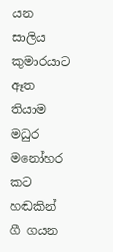යන සාලිය කුමාරයාට ඈත තියාම මධුර මනෝහර කට හඬකින් ගී ගයන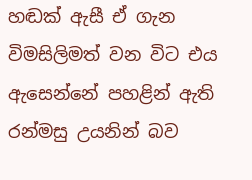හඬක් ඇසී ඒ ගැන විමසිලිමත් වන විට එය ඇසෙන්නේ පහළින් ඇති රන්මසු උයනින් බව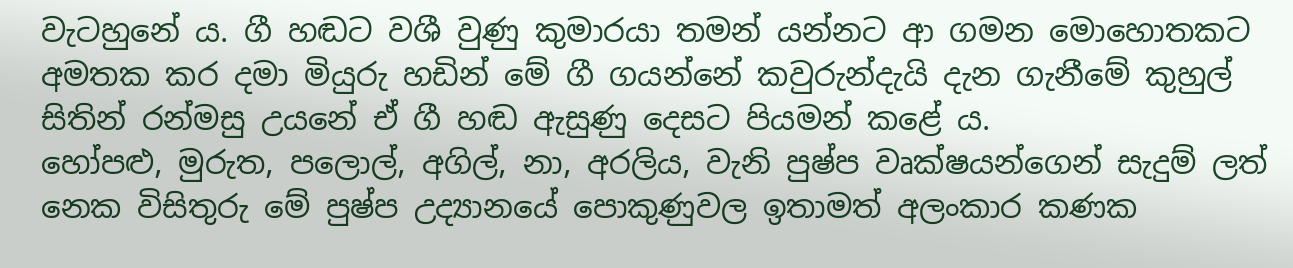වැටහුනේ ය. ගී හඬට වශී වුණු කුමාරයා තමන් යන්නට ආ ගමන මොහොතකට අමතක කර දමා මියුරු හඩින් මේ ගී ගයන්නේ කවුරුන්දැයි දැන ගැනීමේ කුහුල් සිතින් රන්මසු උයනේ ඒ ගී හඬ ඇසුණු දෙසට පියමන් කළේ ය.
හෝපළු, මුරුත, පලොල්, අගිල්, නා, අරලිය, වැනි පුෂ්ප වෘක්ෂයන්ගෙන් සැදුම් ලත් නෙක විසිතුරු මේ පුෂ්ප උද්‍යානයේ පොකුණුවල ඉතාමත් අලංකාර කණක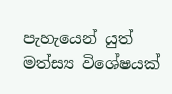පැහැයෙන් යුත් මත්ස්‍ය විශේෂයක්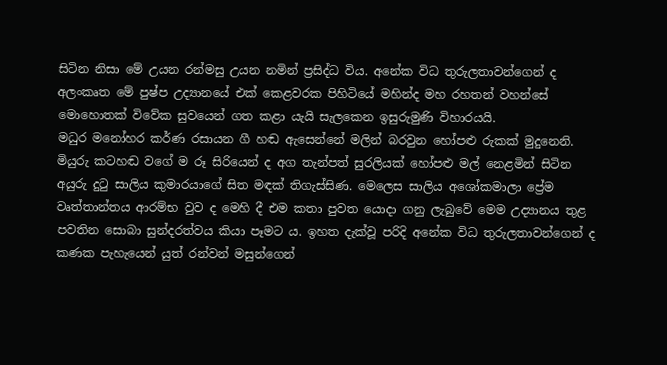සිටින නිසා මේ උයන රන්මසු උයන නමින් ප්‍රසිද්ධ විය. අනේක විධ තුරුලතාවන්ගෙන් ද අලංකෘත මේ පුෂ්ප උද්‍යානයේ එක් කෙළවරක පිහිටියේ මහින්ද මහ රහතන් වහන්සේ මොහොතක් විවේක සුවයෙන් ගත කළා යැයි සැලකෙන ඉසුරුමුණි විහාරයයි.
මධුර මනෝහර කර්ණ රසායන ගී හඬ ඇසෙන්නේ මලින් බරවුන හෝපළු රුකක් මුදුනෙනි. මියුරු කටහඬ වගේ ම රූ සිරියෙන් ද අග තැන්පත් සුරලියක් හෝපළු මල් නෙළමින් සිටින අයුරු දුටු සාලිය කුමාරයාගේ සිත මඳක් තිගැස්සිණ. මෙලෙස සාලිය අශෝකමාලා ප්‍රේම වෘත්තාන්තය ආරම්භ වුව ද මෙහි දී එම කතා පුවත යොදා ගනු ලැබුවේ මෙම උද්‍යානය තුළ පවතින සොබා සුන්දරත්වය කියා පෑමට ය. ඉහත දැක්වූ පරිදි අනේක විධ තුරුලතාවන්ගෙන් ද කණක පැහැයෙන් යුත් රන්වන් මසුන්ගෙන්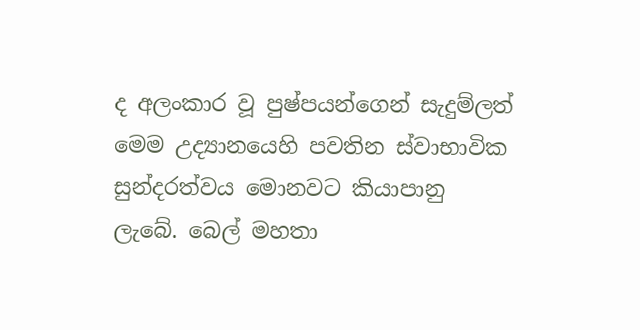ද අලංකාර වූ පුෂ්පයන්ගෙන් සැදුම්ලත් මෙම උද්‍යානයෙහි පවතින ස්වාභාවික සුන්දරත්වය මොනවට කියාපානු ලැබේ. බෙල් මහතා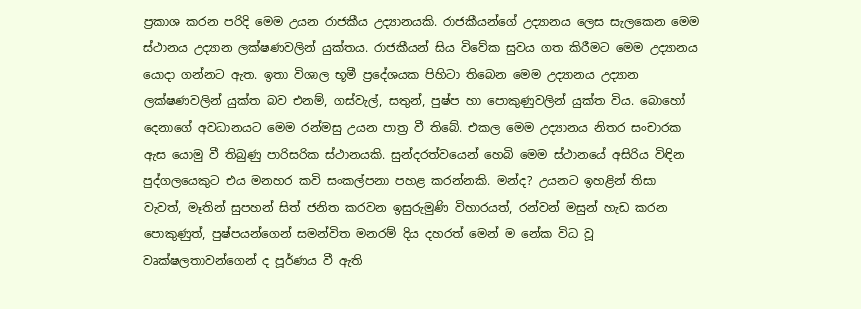ප්‍රකාශ කරන පරිදි මෙම උයන රාජකීය උද්‍යානයකි. රාජකීයන්ගේ උද්‍යානය ලෙස සැලකෙන මෙම ස්ථානය උද්‍යාන ලක්ෂණවලින් යුක්තය. රාජකීයන් සිය විවේක සුවය ගත කිරීමට මෙම උද්‍යානය යොදා ගන්නට ඇත. ඉතා විශාල භූමී ප්‍රදේශයක පිහිටා තිබෙන මෙම උද්‍යානය උද්‍යාන ලක්ෂණවලින් යුක්ත බව එනම්, ගස්වැල්, සතුන්, පුෂ්ප හා පොකුණුවලින් යුක්ත විය. බොහෝ දෙනාගේ අවධානයට මෙම රන්මසු උයන පාත්‍ර වී තිබේ. එකල මෙම උද්‍යානය නිතර සංචාරක ඇස යොමු වී තිබුණු පාරිසරික ස්ථානයකි. සුන්දරත්වයෙන් හෙබි මෙම ස්ථානයේ අසිරිය විඳින පුද්ගලයෙකුට එය මනහර කවි සංකල්පනා පහළ කරන්නකි. මන්ද? උයනට ඉහළින් තිසා වැවත්, මෑතින් සුපහන් සිත් ජනිත කරවන ඉසුරුමුණි විහාරයත්, රන්වන් මසුන් හැඩ කරන පොකුණුත්, පුෂ්පයන්ගෙන් සමන්විත මනරම් දිය දහරත් මෙන් ම නේක විධ වූ වෘක්ෂලතාවන්ගෙන් ද පූර්ණය වී ඇති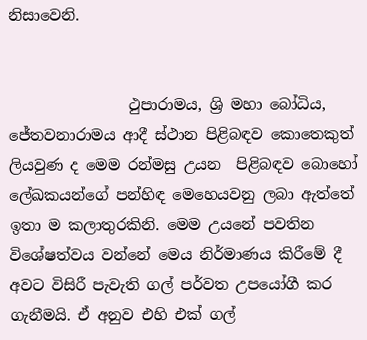නිසාවෙනි.


                ථුපාරාමය, ශ්‍රි මහා බෝධිය, ජේතවනාරාමය ආදී ස්ථාන පිළිබඳව කොතෙකුත් ලියවුණ ද මෙම රන්මසු උයන  පිළිබඳව බොහෝ ලේඛකයන්ගේ පන්හිඳ මෙහෙයවනු ලබා ඇත්තේ ඉතා ම කලාතුරකිනි. මෙම උයනේ පවතින විශේෂත්වය වන්නේ මෙය නිර්මාණය කිරීමේ දී අවට විසිරී පැවැති ගල් පර්වත උපයෝගී කර ගැනීමයි. ඒ අනුව එහි එක් ගල්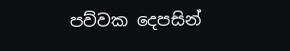පව්වක දෙපසින්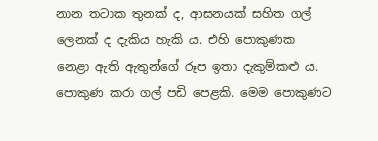නාන තටාක තුනක් ද, ආසනයක් සහිත ගල් ලෙනක් ද දැකිය හැකි ය. එහි පොකුණක නෙළා ඇති ඇතුන්ගේ රූප ඉතා දැකුම්කළු ය. පොකුණ කරා ගල් පඩි පෙළකි. මෙම පොකුණට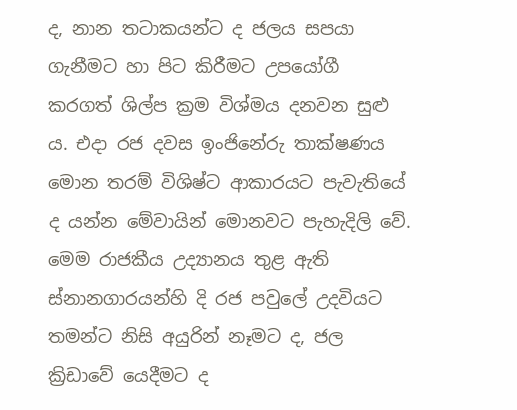ද, නාන තටාකයන්ට ද ජලය සපයා ගැනීමට හා පිට කිරීමට උපයෝගී කරගත් ශිල්ප ක්‍රම විශ්මය දනවන සුළු ය. එදා රජ දවස ඉංජිනේරු තාක්ෂණය මොන තරම් විශිෂ්ට ආකාරයට පැවැතියේ ද යන්න මේවායින් මොනවට පැහැදිලි වේ. මෙම රාජකීය උද්‍යානය තුළ ඇති ස්නානගාරයන්හි දි රජ පවුලේ උදවියට තමන්ට නිසි අයුරින් නෑමට ද, ජල ක්‍රිඩාවේ යෙදීමට ද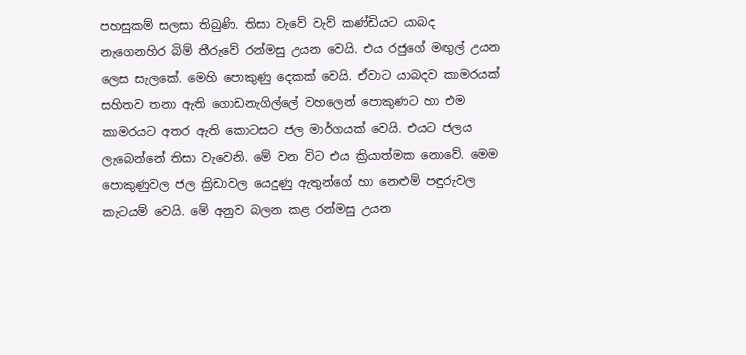පහසුකම් සලසා තිබුණි. තිසා වැවේ වැව් කණ්ඩියට යාබද නැගෙනහිර බිම් තීරුවේ රන්මසු උයන වෙයි. එය රජුගේ මඟුල් උයන ලෙස සැලකේ. මෙහි පොකුණු දෙකක් වෙයි. ඒවාට යාබදව කාමරයක් සහිතව තනා ඇති ගොඩනැගිල්ලේ වහලෙන් පොකුණට හා එම කාමරයට අතර ඇති කොටසට ජල මාර්ගයක් වෙයි. එයට ජලය ලැබෙන්නේ තිසා වැවෙනි. මේ වන විට එය ක්‍රියාත්මක නොවේ. මෙම පොකුණුවල ජල ක්‍රිඩාවල යෙදුණු ඇතුන්ගේ හා නෙළුම් පඳුරුවල කැටයම් වෙයි. මේ අනුව බලන කළ රන්මසු උයන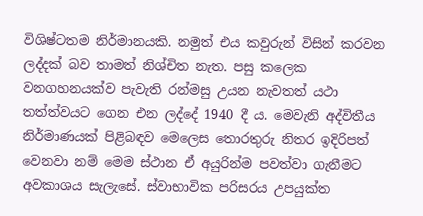විශිෂ්ටතම නිර්මානයකි. නමුත් එය කවුරුන් විසින් කරවන ලද්දක් බව තාමත් නිශ්චිත නැත. පසු කලෙක වනගහනයක්ව පැවැති රන්මසු උයන නැවතත් යථා තත්ත්වයට ගෙන එන ලද්දේ 1940 දී ය. මෙවැනි අද්විතීය නිර්මාණයක් පිළිබඳව මෙලෙස තොරතුරු නිතර ඉදිරිපත් වෙනවා නම් මෙම ස්ථාන ඒ අයුරින්ම පවත්වා ගැනීමට අවකාශය සැලැසේ. ස්වාභාවික පරිසරය උපයුක්ත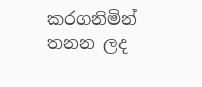කරගනිමින් තනන ලද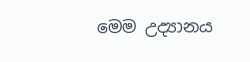මෙම උද්‍යානය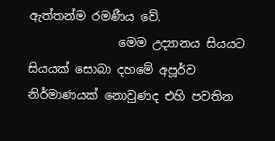ඇත්තන්ම රමණීය වේ.
               මෙම උද්‍යානය සියයට සියයක් සොබා දහමේ අපූර්ව නිර්මාණයක් නොවුණද එහි පවතින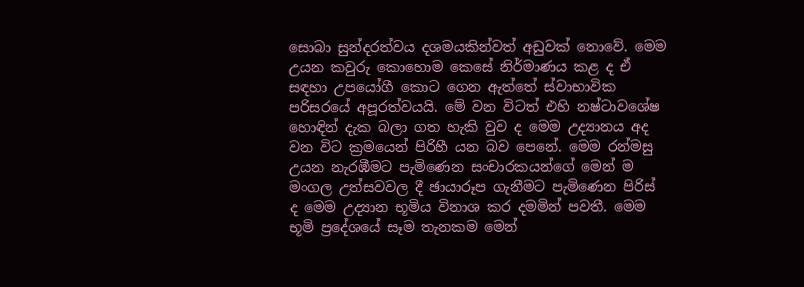සොබා සුන්දරත්වය දශමයකින්වත් අඩුවක් නොවේ. මෙම උයන කවුරු කොහොම කෙසේ නිර්මාණය කළ ද ඒ සඳහා උපයෝගී කොට ගෙන ඇත්තේ ස්වාභාවික පරිසරයේ අපූරත්වයයි. මේ වන විටත් එහි නෂ්ටාවශේෂ හොඳින් දැක බලා ගත හැකි වුව ද මෙම උද්‍යානය අද වන විට ක්‍රමයෙන් පිරිහී යන බව පෙනේ. මෙම රන්මසු උයන නැරඹීමට පැමිණෙන සංචාරකයන්ගේ මෙන් ම මංගල උත්සවවල දී ඡායාරූප ගැනීමට පැමිණෙන පිරිස් ද මෙම උද්‍යාන භූමිය විනාශ කර දමමින් පවතී. මෙම භූමි ප්‍රදේශයේ සෑම තැනකම මෙන්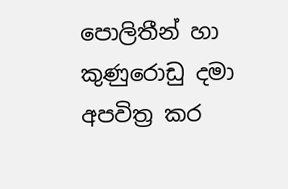පොලිතීන් හා කුණුරොඩු දමා අපවිත්‍ර කර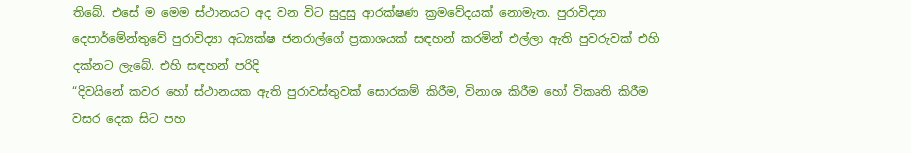තිබේ. එසේ ම මෙම ස්ථානයට අද වන විට සුදුසු ආරක්ෂණ ක්‍රමවේදයක් නොමැත. පුරාවිද්‍යා දෙපාර්මේන්තුවේ පුරාවිද්‍යා අධ්‍යක්ෂ ජනරාල්ගේ ප්‍රකාශයක් සඳහන් කරමින් එල්ලා ඇති පුවරුවක් එහි දක්නට ලැබේ. එහි සඳහන් පරිදි
“දිවයිනේ කවර හෝ ස්ථානයක ඇති පුරාවස්තුවක් සොරකම් කිරීම, විනාශ කිරීම හෝ විකෘති කිරීම වසර දෙක සිට පහ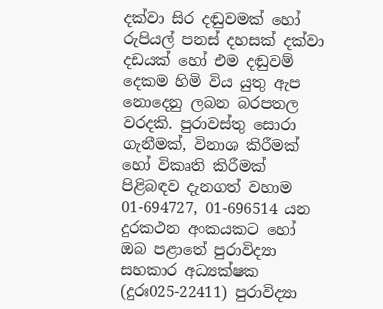දක්වා සිර දඬුවමක් හෝ රුපියල් පනස් දහසක් දක්වා දඩයක් හෝ එම දඬුවම් දෙකම හිමි විය යුතු ඇප නොදෙනු ලබන බරපතල වරදකි. පුරාවස්තු සොරා ගැනීමක්, විනාශ කිරීමක් හෝ විකෘති කිරීමක් පිළිබඳව දැනගත් වහාම 01-694727, 01-696514 යන දුරකථන අංකයකට හෝ ඔබ පළාතේ පුරාවිද්‍යා සහකාර අධ්‍යක්ෂක (දුරඃ025-22411) පුරාවිද්‍යා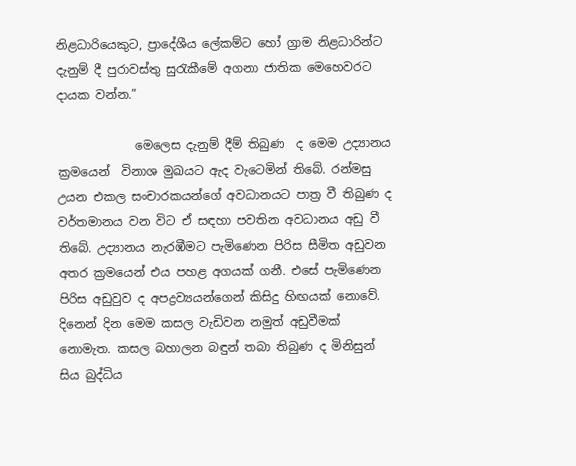නිළධාරියෙකුට, ප්‍රාදේශීය ලේකම්ට හෝ ග්‍රාම නිළධාරින්ට දැනුම් දී පුරාවස්තු සුරැකීමේ අගනා ජාතික මෙහෙවරට දායක වන්න.”

             මෙලෙස දැනුම් දීම් තිබුණ  ද මෙම උද්‍යානය ක්‍රමයෙන්  විනාශ මුඛයට ඇද වැටෙමින් තිබේ. රන්මසු උයන එකල සංචාරකයන්ගේ අවධානයට පාත්‍ර වී තිබුණ ද වර්තමානය වන විට ඒ සඳහා පවතින අවධානය අඩු වී තිබේ. උද්‍යානය නැරඹීමට පැමිණෙන පිරිස සීමිත අඩුවන අතර ක්‍රමයෙන් එය පහළ අගයක් ගනී. එසේ පැමිණෙන පිරිස අඩුවුව ද අපද්‍රව්‍යයන්ගෙන් කිසිදු හිඟයක් නොවේ. දිනෙන් දින මෙම කසල වැඩිවන නමුත් අඩුවීමක් නොමැත. කසල බහාලන බඳුන් තබා තිබුණ ද මිනිසුන් සිය බුද්ධිය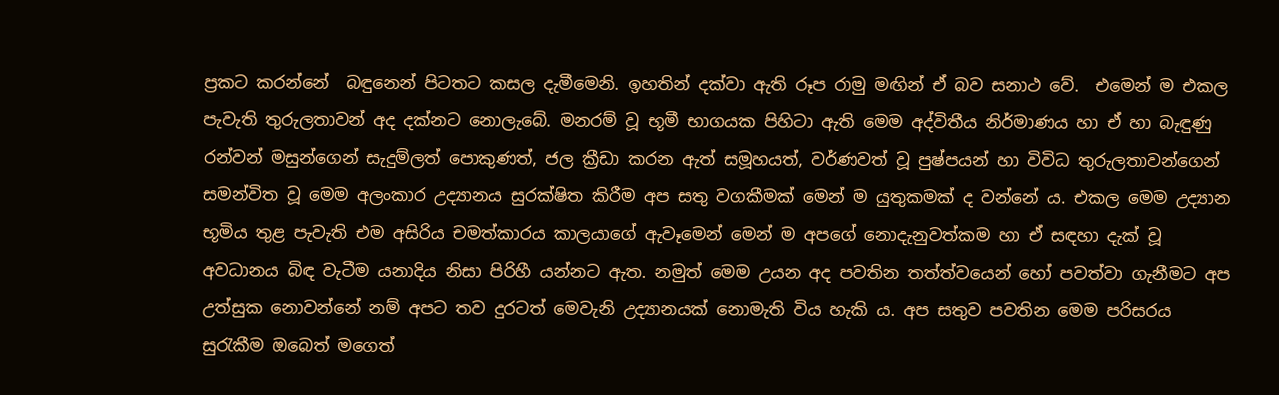ප්‍රකට කරන්නේ  බඳුනෙන් පිටතට කසල දැමීමෙනි. ඉහතින් දක්වා ඇති රූප රාමු මඟින් ඒ බව සනාථ වේ.  එමෙන් ම එකල පැවැති තුරුලතාවන් අද දක්නට නොලැබේ. මනරම් වූ භූමී භාගයක පිහිටා ඇති මෙම අද්විතීය නිර්මාණය හා ඒ හා බැඳුණු රන්වන් මසුන්ගෙන් සැදුම්ලත් පොකුණත්, ජල ක්‍රීඩා කරන ඇත් සමූහයත්, වර්ණවත් වූ පුෂ්පයන් හා විවිධ තුරුලතාවන්ගෙන් සමන්විත වූ මෙම අලංකාර උද්‍යානය සුරක්ෂිත කිරීම අප සතු වගකීමක් මෙන් ම යුතුකමක් ද වන්නේ ය. එකල මෙම උද්‍යාන භූමිය තුළ පැවැති එම අසිරිය චමත්කාරය කාලයාගේ ඇවෑමෙන් මෙන් ම අපගේ නොදැනුවත්කම හා ඒ සඳහා දැක් වූ අවධානය බිඳ වැටීම යනාදිය නිසා පිරිහී යන්නට ඇත. නමුත් මෙම උයන අද පවතින තත්ත්වයෙන් හෝ පවත්වා ගැනීමට අප උත්සුක නොවන්නේ නම් අපට තව දුරටත් මෙවැනි උද්‍යානයක් නොමැති විය හැකි ය. අප සතුව පවතින මෙම පරිසරය සුරැකීම ඔබෙත් මගෙත්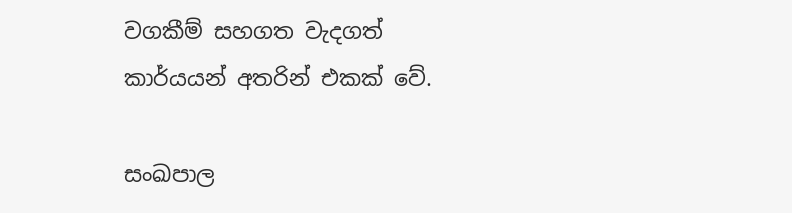වගකීම් සහගත වැදගත් කාර්යයන් අතරින් එකක් වේ.

සංඛපාල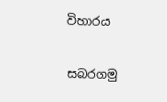විහාරය

සබරගමු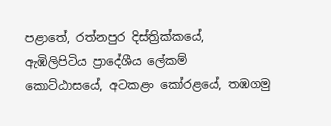පළාතේ, රත්නපුර දිස්ත්‍රික්කයේ, ඇඹිලිපිටිය ප්‍රාදේශීය ලේකම් කොට්ඨාසයේ, අටකළං කෝරළයේ, තඹගමු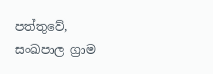පත්තුවේ, සංඛපාල ග්‍රාම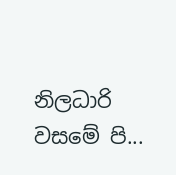නිලධාරි වසමේ පි...